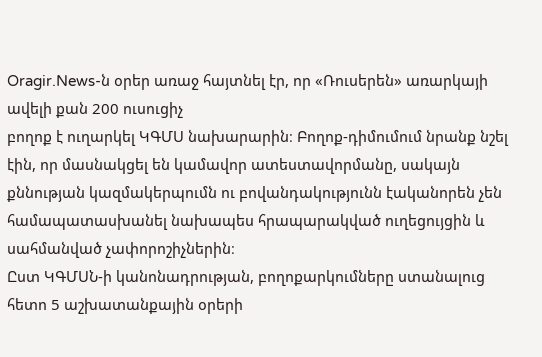Oragir.News-ն օրեր առաջ հայտնել էր, որ «Ռուսերեն» առարկայի ավելի քան 200 ուսուցիչ
բողոք է ուղարկել ԿԳՄՍ նախարարին։ Բողոք-դիմումում նրանք նշել էին, որ մասնակցել են կամավոր ատեստավորմանը, սակայն քննության կազմակերպումն ու բովանդակությունն էականորեն չեն համապատասխանել նախապես հրապարակված ուղեցույցին և սահմանված չափորոշիչներին։
Ըստ ԿԳՄՍՆ-ի կանոնադրության, բողոքարկումները ստանալուց հետո 5 աշխատանքային օրերի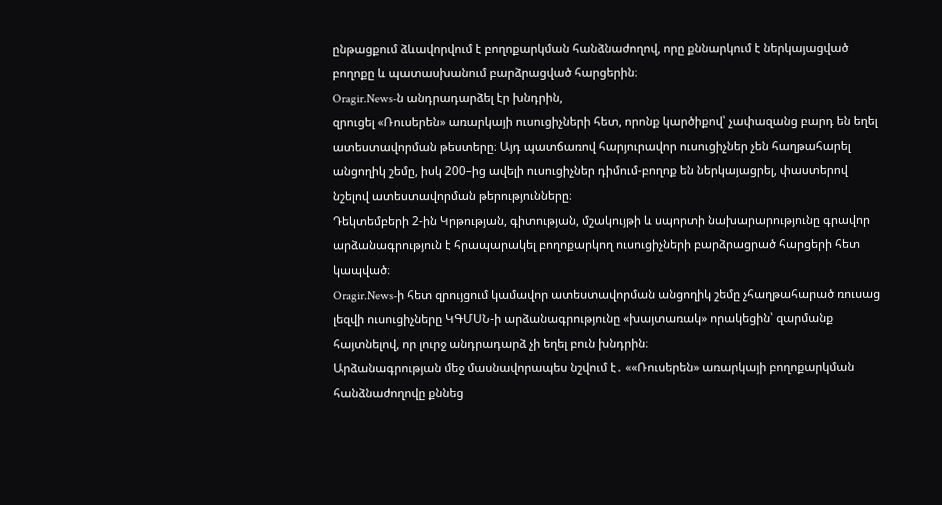ընթացքում ձևավորվում է բողոքարկման հանձնաժողով, որը քննարկում է ներկայացված բողոքը և պատասխանում բարձրացված հարցերին։
Oragir.News-ն անդրադարձել էր խնդրին,
զրուցել «Ռուսերեն» առարկայի ուսուցիչների հետ, որոնք կարծիքով՝ չափազանց բարդ են եղել ատեստավորման թեստերը։ Այդ պատճառով հարյուրավոր ուսուցիչներ չեն հաղթահարել անցողիկ շեմը, իսկ 200–ից ավելի ուսուցիչներ դիմում-բողոք են ներկայացրել, փաստերով նշելով ատեստավորման թերությունները։
Դեկտեմբերի 2-ին Կրթության, գիտության, մշակույթի և սպորտի նախարարությունը գրավոր արձանագրություն է հրապարակել բողոքարկող ուսուցիչների բարձրացրած հարցերի հետ կապված։
Oragir.News-ի հետ զրույցում կամավոր ատեստավորման անցողիկ շեմը չհաղթահարած ռուսաց լեզվի ուսուցիչները ԿԳՄՍՆ-ի արձանագրությունը «խայտառակ» որակեցին՝ զարմանք հայտնելով, որ լուրջ անդրադարձ չի եղել բուն խնդրին։
Արձանագրության մեջ մասնավորապես նշվում է․ ««Ռուսերեն» առարկայի բողոքարկման հանձնաժողովը քննեց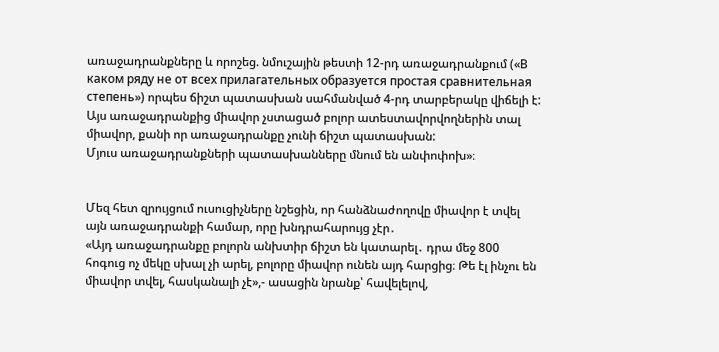առաջադրանքները և որոշեց. նմուշային թեստի 12-րդ առաջադրանքում («В каком ряду не от всех прилагательных образуется простая сравнительная степень») որպես ճիշտ պատասխան սահմանված 4-րդ տարբերակը վիճելի է: Այս առաջադրանքից միավոր չստացած բոլոր ատեստավորվողներին տալ միավոր, քանի որ առաջադրանքը չունի ճիշտ պատասխան:
Մյուս առաջադրանքների պատասխանները մնում են անփոփոխ»։


Մեզ հետ զրույցում ուսուցիչները նշեցին, որ հանձնաժողովը միավոր է տվել այն առաջադրանքի համար, որը խնդրահարույց չէր․
«Այդ առաջադրանքը բոլորն անխտիր ճիշտ են կատարել․ դրա մեջ 800 հոգուց ոչ մեկը սխալ չի արել, բոլորը միավոր ունեն այդ հարցից։ Թե էլ ինչու են միավոր տվել, հասկանալի չէ»,- ասացին նրանք՝ հավելելով,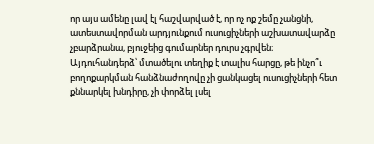որ այս ամենը լավ էլ հաշվարված է, որ ոչ ոք շեմը չանցնի, ատեստավորման արդյունքում ուսուցիչների աշխատավարձը չբարձրանա, բյուջեից գումարներ դուրս չգրվեն։
Այդուհանդերձ՝ մտածելու տեղիք է տալիս հարցը, թե ինչո՞ւ բողոքարկման հանձնաժողովը չի ցանկացել ուսուցիչների հետ քննարկել խնդիրը, չի փորձել լսել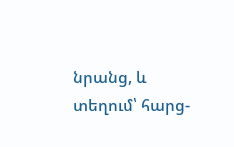նրանց, և տեղում՝ հարց-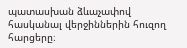պատասխան ձևաչափով հասկանալ վերջիններին հուզող հարցերը։